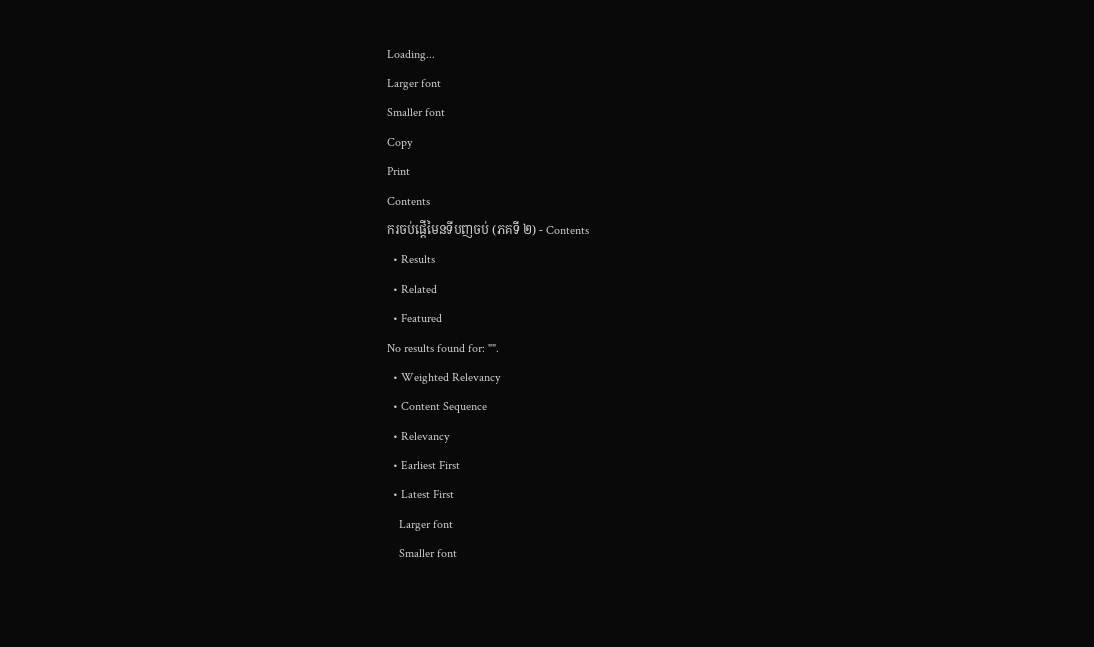Loading...
Larger font
Smaller font
Copy
Print
Contents
ករចប់ផ្តើមៃនទីបញចប់ (ភគទី ២) - Contents
  • Results
  • Related
  • Featured
No results found for: "".
  • Weighted Relevancy
  • Content Sequence
  • Relevancy
  • Earliest First
  • Latest First
    Larger font
    Smaller font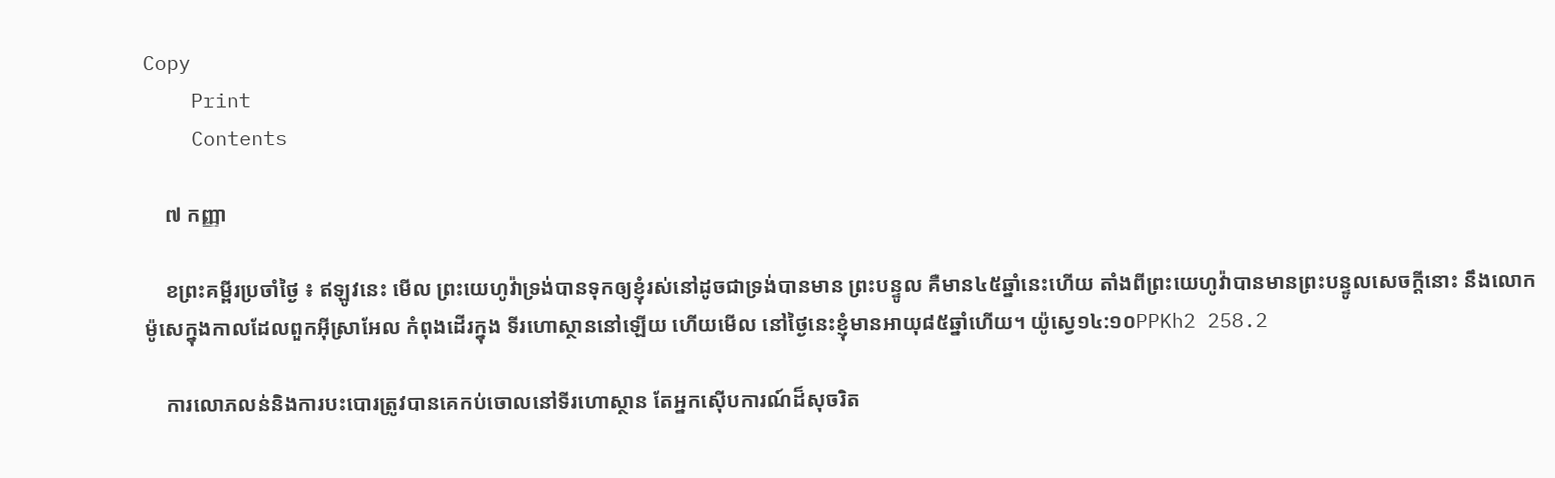Copy
    Print
    Contents

    ៧ កញ្ញា

    ខព្រះគម្ពីរប្រចាំថ្ងៃ ៖ ឥឡូវនេះ មើល ព្រះយេហូវ៉ាទ្រង់បានទុកឲ្យខ្ញុំរស់នៅដូចជាទ្រង់បានមាន ព្រះបន្ទូល គឺមាន៤៥ឆ្នាំនេះហើយ តាំងពីព្រះយេហូវ៉ាបានមានព្រះបន្ទូលសេចក្តីនោះ នឹងលោកម៉ូសេក្នុងកាលដែលពួកអ៊ីស្រាអែល កំពុងដើរក្នុង ទីរហោស្ថាននៅឡើយ ហើយមើល នៅថ្ងៃនេះខ្ញុំមានអាយុ៨៥ឆ្នាំហើយ។ យ៉ូស្វេ១៤:១០PPKh2 258.2

    ការលោភលន់និងការបះបោរត្រូវបានគេកប់ចោលនៅទីរហោស្ថាន តែអ្នកស៊ើបការណ៍ដ៏សុចរិត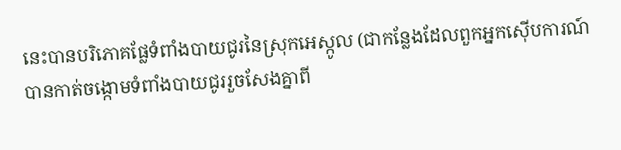នេះបានបរិភោគផ្លែទំពាំងបាយជូរនៃស្រុកអេស្កូល (ជាកន្លែងដែលពួកអ្នកស៊ើបការណ៍បានកាត់ចង្កោមទំពាំងបាយជូររួចសែងគ្នាពី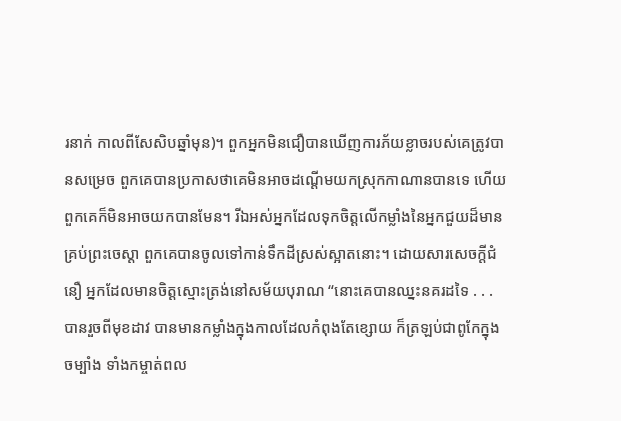រនាក់ កាលពីសែសិបឆ្នាំមុន)។ ពួកអ្នកមិនជឿបានឃើញការភ័យខ្លាចរបស់គេត្រូវបានសម្រេច ពួកគេបានប្រកាសថាគេមិនអាចដណ្តើមយកស្រុកកាណានបានទេ ហើយពួកគេក៏មិនអាចយកបានមែន។ រីឯអស់អ្នកដែលទុកចិត្ដលើកម្លាំងនៃអ្នកជួយដ៏មានគ្រប់ព្រះចេស្ដា ពួកគេបានចូលទៅកាន់ទឹកដីស្រស់ស្អាតនោះ។ ដោយសារសេចក្តីជំនឿ អ្នកដែលមានចិត្ដស្មោះត្រង់នៅសម័យបុរាណ “នោះគេបានឈ្នះនគរដទៃ . . . បានរួចពីមុខដាវ បានមានកម្លាំងក្នុងកាលដែលកំពុងតែខ្សោយ ក៏ត្រឡប់ជាពូកែក្នុងចម្បាំង ទាំងកម្ចាត់ពល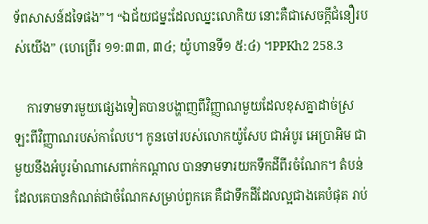ទ័ពសាសន៍ដទៃផង”។ “ឯជ័យជម្នះដែលឈ្នះលោកិយ នោះគឺជាសេចក្តីជំនឿរបស់យើង” (ហេព្រើរ ១១:៣៣, ៣៤; យ៉ូហានទី១ ៥:៤) ។PPKh2 258.3

    ការទាមទារមួយផ្សេងទៀតបានបង្ហាញពីវិញ្ញាណមួយដែលខុសគ្នាដាច់ស្រឡះពីវិញ្ញាណរបស់កាលែប។ កូនចៅរបស់លោកយ៉ូសែប ជាអំបូរ អេប្រាអិម ជាមួយនឹងអំបូរម៉ាណាសេពាក់កណ្តាល បានទាមទារយកទឹកដីពីរចំណែក។ តំបន់ដែលគេបានកំណត់ជាចំណែកសម្រាប់ពួកគេ គឺជាទឹកដីដែលល្អជាងគេបំផុត រាប់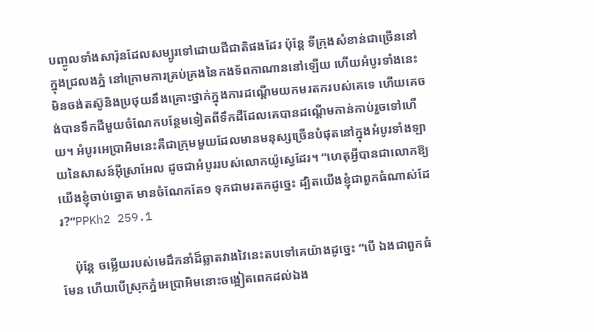បញ្ចូលទាំងសារ៉ុនដែលសម្បូរទៅដោយជីជាតិផងដែរ ប៉ុន្តែ ទីក្រុងសំខាន់ជាច្រើននៅក្នុងជ្រលងភ្នំ នៅក្រោមការគ្រប់គ្រងនៃកងទ័ពកាណាននៅឡើយ ហើយអំបូរទាំងនេះមិនចង់តស៊ូនិងប្រថុយនឹងគ្រោះថ្នាក់ក្នុងការដណ្តើមយកមរតករបស់គេទេ ហើយគេចង់បានទឹកដីមួយចំណែកបន្ថែមទៀតពីទឹកដីដែលគេបានដណ្តើមកាន់កាប់រួចទៅហើយ។ អំបូរអេប្រាអិមនេះគឺជាក្រុមមួយដែលមានមនុស្សច្រើនបំផុតនៅក្នុងអំបូរទាំងឡាយនៃសាសន៍អ៊ីស្រាអែល ដូចជាអំបូររបស់លោកយ៉ូស្វេដែរ។ “ហេតុអ្វីបានជាលោកឱ្យយើងខ្ញុំចាប់ឆ្នោត មានចំណែកតែ១ ទុកជាមរតកដូច្នេះ ដ្បិតយើងខ្ញុំជាពួកធំណាស់ដែរ?”PPKh2 259.1

    ប៉ុន្តែ ចម្លើយរបស់មេដឹកនាំដ៏ឆ្លាតវាងវៃនេះតបទៅគេយ៉ាងដូច្នេះ “បើ ឯងជាពួកធំមែន ហើយបើស្រុកភ្នំអេប្រាអិមនោះចង្អៀតពេកដល់ឯង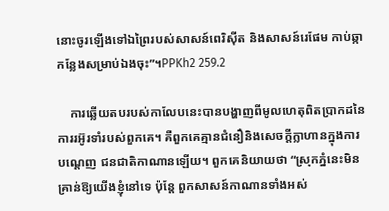នោះចូរឡើងទៅឯព្រៃរបស់សាសន៍ពេរិស៊ីត និងសាសន៍រេផែម កាប់ឆ្កាកន្លែងសម្រាប់ឯងចុះ”។PPKh2 259.2

    ការឆ្លើយតបរបស់កាលែបនេះបានបង្ហាញពីមូលហេតុពិតប្រាកដនៃការរអ៊ូរទាំរបស់ពួកគេ។ គឺពួកគេគ្មានជំនឿនិងសេចក្តីក្លាហានក្នុងការបណ្តេញ ជនជាតិកាណានឡើយ។ ពួកគេនិយាយថា “ស្រុកភ្នំនេះមិនគ្រាន់ឱ្យយើងខ្ញុំនៅទេ ប៉ុន្តែ ពួកសាសន៍កាណានទាំងអស់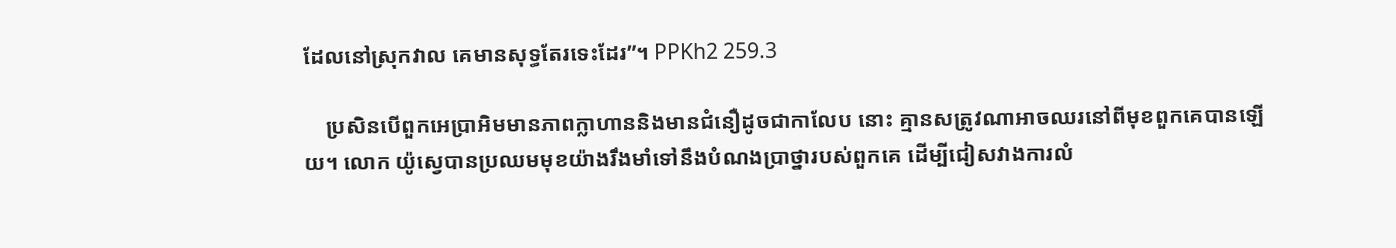ដែលនៅស្រុកវាល គេមានសុទ្ធតែរទេះដែរ”។ PPKh2 259.3

    ប្រសិនបើពួកអេប្រាអិមមានភាពក្លាហាននិងមានជំនឿដូចជាកាលែប នោះ គ្មានសត្រូវណាអាចឈរនៅពីមុខពួកគេបានឡើយ។ លោក យ៉ូស្វេបានប្រឈមមុខយ៉ាងរឹងមាំទៅនឹងបំណងប្រាថ្នារបស់ពួកគេ ដើម្បីជៀសវាងការលំ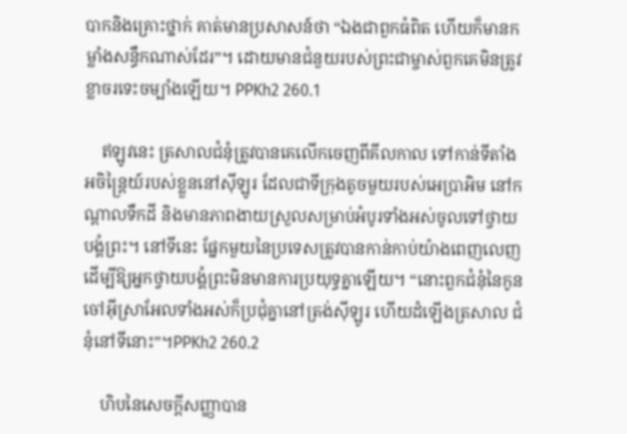បាកនិងគ្រោះថ្នាក់ គាត់មានប្រសាសន៍ថា “ឯងជាពួកធំពិត ហើយក៏មានកម្លាំងសន្ធឹកណាស់ដែរ”។ ដោយមានជំនួយរបស់ព្រះជាម្ចាស់ពួកគេមិនត្រូវខ្លាចរទេះចម្បាំងឡើយ។ PPKh2 260.1

    ឥឡូវនេះ ត្រសាលជំនុំត្រូវបានគេលើកចេញពីគីលកាល ទៅកាន់ទីតាំងអចិន្រ្តៃយ៍របស់ខ្លួននៅស៊ីឡូរ ដែលជាទីក្រុងតូចមួយរបស់អេប្រាអិម នៅកណ្តាលទឹកដី និងមានភាពងាយស្រួលសម្រាប់អំបូរទាំងអស់ចូលទៅថ្វាយបង្គំព្រះ។ នៅទីនេះ ផ្នែកមួយនៃប្រទេសត្រូវបានកាន់កាប់យ៉ាងពេញលេញ ដើម្បីឱ្យអ្នកថ្វាយបង្គំព្រះមិនមានការប្រយុទ្ធគ្នាឡើយ។ “នោះពួកជំនុំនៃកូនចៅអ៊ីស្រាអែលទាំងអស់ក៏ប្រជុំគ្នានៅត្រង់ស៊ីឡូរ ហើយដំឡើងត្រសាល ជំនុំនៅទីនោះ”។PPKh2 260.2

    ហិបនៃសេចក្តីសញ្ញាបាន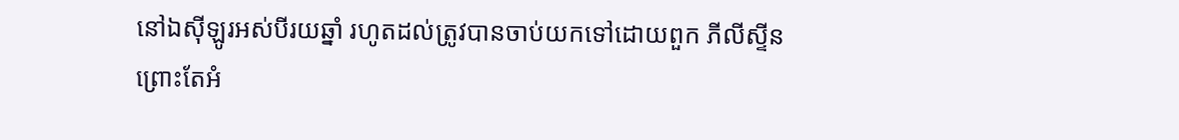នៅឯស៊ីឡូរអស់បីរយឆ្នាំ រហូតដល់ត្រូវបានចាប់យកទៅដោយពួក ភីលីស្ទីន ព្រោះតែអំ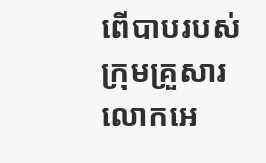ពើបាបរបស់ក្រុមគ្រួសារលោកអេ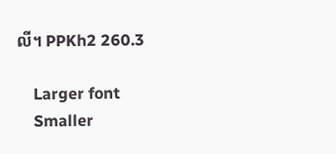លី។ PPKh2 260.3

    Larger font
    Smaller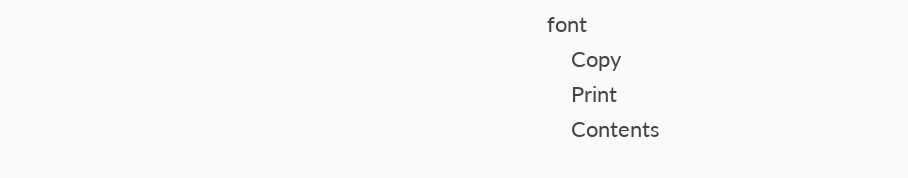font
    Copy
    Print
    Contents